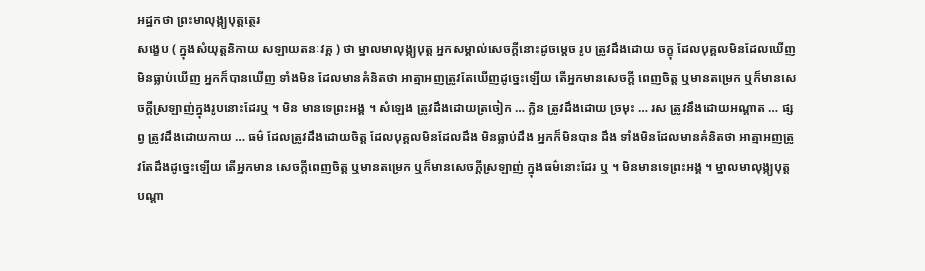អដ្ឋកថា ព្រះមាលុង្ក្យបុត្តត្ថេរ
សង្ខេប ( ក្នុងសំយុត្តនិកាយ សឡាយតនៈវគ្គ ) ថា ម្នាលមាលុង្ក្យបុត្ត អ្នកសម្គាល់សេចក្តីនោះដូចម្តេច រូប ត្រូវដឹងដោយ ចក្ខុ ដែលបុគ្គលមិនដែលឃើញ មិនធ្លាប់ឃើញ អ្នកក៏បានឃើញ ទាំងមិន ដែលមានគំនិតថា អាត្មាអញត្រូវតែឃើញដូច្នេះឡើយ តើអ្នកមានសេចក្តី ពេញចិត្ត ឬមានតម្រេក ឬក៏មានសេចក្តីស្រឡាញ់ក្នុងរូបនោះដែរឬ ។ មិន មានទេព្រះអង្គ ។ សំឡេង ត្រូវដឹងដោយត្រចៀក … ក្លិន ត្រូវដឹងដោយ ច្រមុះ … រស ត្រូវនឹងដោយអណ្តាត … ផ្សព្វ ត្រូវដឹងដោយកាយ … ធម៌ ដែលត្រូវដឹងដោយចិត្ត ដែលបុគ្គលមិនដែលដឹង មិនធ្លាប់ដឹង អ្នកក៏មិនបាន ដឹង ទាំងមិនដែលមានគំនិតថា អាត្មាអញត្រូវតែដឹងដូច្នេះឡើយ តើអ្នកមាន សេចក្តីពេញចិត្ត ឬមានតម្រេក ឬក៏មានសេចក្តីស្រឡាញ់ ក្នុងធម៌នោះដែរ ឬ ។ មិនមានទេព្រះអង្គ ។ ម្នាលមាលុង្ក្យបុត្ត បណ្តា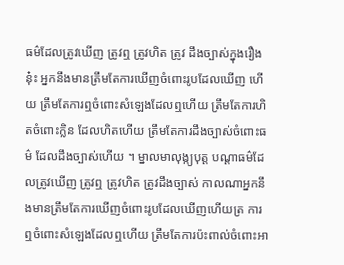ធម៌ដែលត្រូវឃើញ ត្រូវឮ ត្រូវហិត ត្រូវ ដឹងច្បាស់ក្នុងរឿងនុ៎ះ អ្នកនឹងមានត្រឹមតែការឃើញចំពោះរូបដែលឃើញ ហើយ ត្រឹមតែការឮចំពោះសំឡេងដែលឮហើយ ត្រឹមតែការហិតចំពោះក្លិន ដែលហិតហើយ ត្រឹមតែការដឹងច្បាស់ចំពោះធម៌ ដែលដឹងច្បាស់ហើយ ។ ម្នាលមាលុង្ក្យបុត្ត បណ្តាធម៌ដែលត្រូវឃើញ ត្រូវឮ ត្រូវហិត ត្រូវដឹងច្បាស់ កាលណាអ្នកនឹងមានត្រឹមតែការឃើញចំពោះរូបដែលឃើញហើយត្រ ការឮចំពោះសំឡេងដែលឮហើយ ត្រឹមតែការប៉ះពាល់ចំពោះអា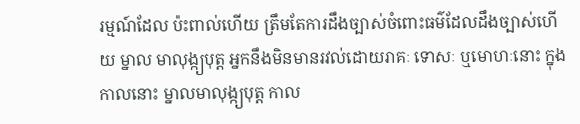រម្មណ៍ដែល ប៉ះពាល់ហើយ ត្រឹមតែការដឹងច្បាស់ចំពោះធម៌ដែលដឹងច្បាស់ហើយ ម្នាល មាលុង្ក្យបុត្ត អ្នកនឹងមិនមានរវល់ដោយរាគៈ ទោសៈ ឬមោហៈនោះ ក្នុង កាលនោះ ម្នាលមាលុង្ក្យបុត្ត កាល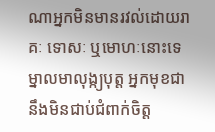ណាអ្នកមិនមានរវល់ដោយរាគៈ ទោសៈ ឬមោហៈនោះទេ ម្នាលមាលុង្ក្យបុត្ត អ្នកមុខជានឹងមិនជាប់ជំពាក់ចិត្ត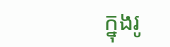ក្នុងរូ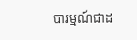បារម្មណ៍ជាដ